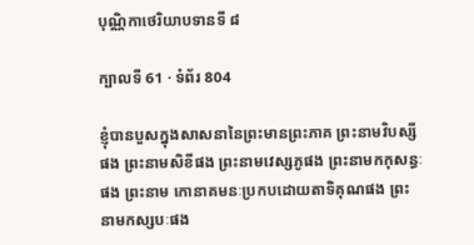បុណ្ណិកាថេរិយាបទានទី ៨

ក្បាលទី 61 · ទំព័រ 804

ខ្ញុំបានបួសក្នុងសាសនានៃព្រះមានព្រះភាគ ព្រះនាមវិបស្សី ផង ព្រះនាមសិខីផង ព្រះនាមវេស្សភូផង ព្រះនាមកកុសន្ធៈផង ព្រះនាម កោនាគមនៈប្រកបដោយតាទិគុណផង ព្រះនាមកស្សបៈផង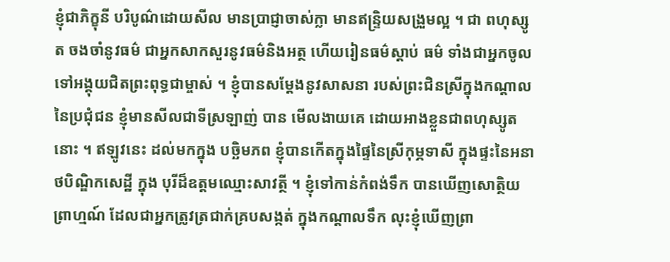ខ្ញុំជាភិក្ខុនី បរិបូណ៌ដោយសីល មានប្រាជ្ញាចាស់ក្លា មានឥន្ទ្រិយសង្រួមល្អ ។ ជា ពហុស្សូត ចងចាំនូវធម៌ ជាអ្នកសាកសួរនូវធម៌និងអត្ថ ហើយរៀនធម៌ស្តាប់ ធម៌ ទាំងជាអ្នកចូលទៅអង្គុយជិតព្រះពុទ្ធជាម្ចាស់ ។ ខ្ញុំបានសម្តែងនូវសាសនា របស់ព្រះជិនស្រីក្នុងកណ្តាលនៃប្រជុំជន ខ្ញុំមានសីលជាទីស្រឡាញ់ បាន មើលងាយគេ ដោយអាងខ្លួនជាពហុស្សូតនោះ ។ ឥឡូវនេះ ដល់មកក្នុង បច្ឆិមភព ខ្ញុំបានកើតក្នុងផ្ទៃនៃស្រីកុម្ភទាសី ក្នុងផ្ទះនៃអនាថបិណ្ឌិកសេដ្ឋី ក្នុង បុរីដ៏ឧត្តមឈ្មោះសាវត្ថី ។ ខ្ញុំទៅកាន់កំពង់ទឹក បានឃើញសោត្ថិយព្រាហ្មណ៍ ដែលជាអ្នកត្រូវត្រជាក់គ្របសង្កត់ ក្នុងកណ្តាលទឹក លុះខ្ញុំឃើញព្រា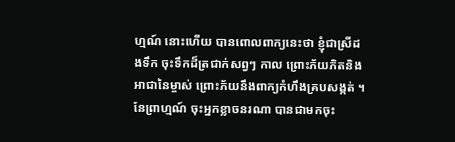ហ្មណ៍ នោះហើយ បានពោលពាក្យនេះថា ខ្ញុំជាស្រីដងទឹក ចុះទឹកដ៏ត្រជាក់សព្វៗ កាល ព្រោះភ័យភិតនិងអាជានៃម្ចាស់ ព្រោះភ័យនឹងពាក្យកំហឹងគ្របសង្កត់ ។ នែព្រាហ្មណ៍ ចុះអ្នកខ្លាចនរណា បានជាមកចុះ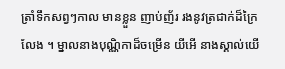ត្រាំទឹកសព្វៗកាល មានខ្លួន ញាប់ញ័រ រងនូវត្រជាក់ដ៏ក្រៃលែង ។ ម្នាលនាងបុណ្ណិកាដ៏ចម្រើន យីអើ នាងស្គាល់យើ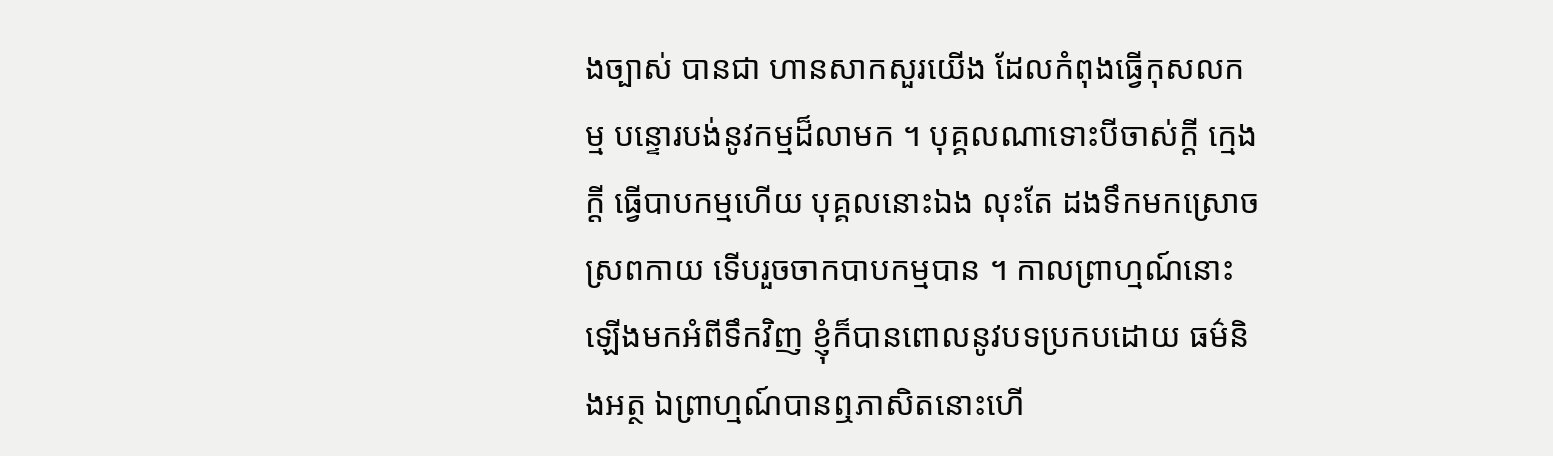ងច្បាស់ បានជា ហានសាកសួរយើង ដែលកំពុងធ្វើកុសលកម្ម បន្ទោរបង់នូវកម្មដ៏លាមក ។ បុគ្គលណាទោះបីចាស់ក្តី ក្មេងក្តី ធ្វើបាបកម្មហើយ បុគ្គលនោះឯង លុះតែ ដងទឹកមកស្រោចស្រពកាយ ទើបរួចចាកបាបកម្មបាន ។ កាលព្រាហ្មណ៍នោះ ឡើងមកអំពីទឹកវិញ ខ្ញុំក៏បានពោលនូវបទប្រកបដោយ ធម៌និងអត្ថ ឯព្រាហ្មណ៍បានឮភាសិតនោះហើ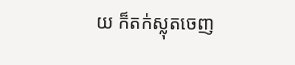យ ក៏តក់ស្លុតចេញ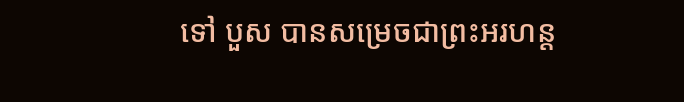ទៅ បួស បានសម្រេចជាព្រះអរហន្ត